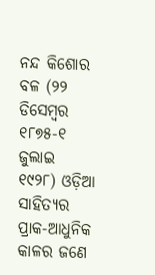ନନ୍ଦ କିଶୋର ବଳ (୨୨ ଡିସେମ୍ବର ୧୮୭୫-୧ ଜୁଲାଇ ୧୯୨୮) ଓଡ଼ିଆ ସାହିତ୍ୟର ପ୍ରାକ-ଆଧୁନିକ କାଳର ଜଣେ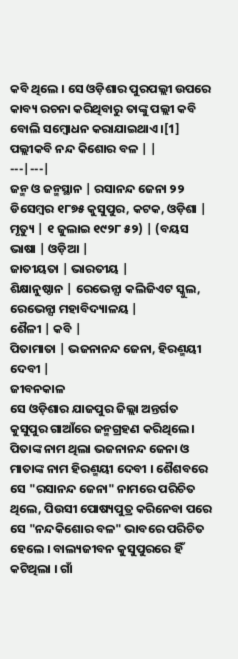କବି ଥିଲେ । ସେ ଓଡ଼ିଶାର ପୁରପଲ୍ଲୀ ଉପରେ କାବ୍ୟ ରଚନା କରିଥିବାରୁ ତାଙ୍କୁ ପଲ୍ଲୀ କବି ବୋଲି ସମ୍ବୋଧନ କରାଯାଇଥାଏ ।[1]
ପଲ୍ଲୀକବି ନନ୍ଦ କିଶୋର ବଳ | |
---|---|
ଜନ୍ମ ଓ ଜନ୍ମସ୍ଥାନ | ରସାନନ୍ଦ ଜେନା ୨୨ ଡିସେମ୍ବର ୧୮୭୫ କୁସୁପୁର, କଟକ, ଓଡ଼ିଶା |
ମୃତ୍ୟୁ | ୧ ଜୁଲାଇ ୧୯୨୮ ୫୨) | (ବୟସ
ଭାଷା | ଓଡ଼ିଆ |
ଜାତୀୟତା | ଭାରତୀୟ |
ଶିକ୍ଷାନୁଷ୍ଠାନ | ରେଭେନ୍ସା କଲିଜିଏଟ ସ୍କୁଲ, ରେଭେନ୍ସା ମହାବିଦ୍ୟାଳୟ |
ଶୈଳୀ | କବି |
ପିତାମାତା | ଭଜନାନନ୍ଦ ଜେନା, ହିରଣ୍ମୟୀ ଦେବୀ |
ଜୀବନକାଳ
ସେ ଓଡ଼ିଶାର ଯାଜପୁର ଜିଲ୍ଲା ଅନ୍ତର୍ଗତ କୁସୁପୁର ଗାଆଁରେ ଜନ୍ମଗ୍ରହଣ କରିଥିଲେ । ପିତାଙ୍କ ନାମ ଥିଲା ଭଜନାନନ୍ଦ ଜେନା ଓ ମାତାଙ୍କ ନାମ ହିରଣ୍ମୟୀ ଦେବୀ । ଶୈଶବରେ ସେ "ରସାନନ୍ଦ ଜେନା" ନାମରେ ପରିଚିତ ଥିଲେ, ପିଉସୀ ପୋଷ୍ୟପୁତ୍ର କରିନେବା ପରେ ସେ "ନନ୍ଦକିଶୋର ବଳ" ଭାବରେ ପରିଚିତ ହେଲେ । ବାଲ୍ୟଜୀବନ କୁସୁପୁରରେ ହିଁ କଟିଥିଲା । ଗାଁ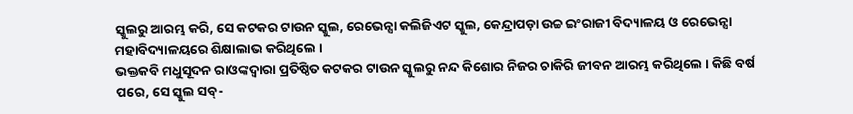ସ୍କୁଲରୁ ଆରମ୍ଭ କରି, ସେ କଟକର ଟାଉନ ସ୍କୁଲ, ରେଭେନ୍ସା କଲିଜିଏଟ ସ୍କୁଲ, କେନ୍ଦ୍ରାପଡ଼ା ଉଚ୍ଚ ଇଂରାଜୀ ବିଦ୍ୟାଳୟ ଓ ରେଭେନ୍ସା ମହାବିଦ୍ୟାଳୟରେ ଶିକ୍ଷାଲାଭ କରିଥିଲେ ।
ଭକ୍ତକବି ମଧୁସୂଦନ ରାଓଙ୍କଦ୍ୱାରା ପ୍ରତିଷ୍ଠିତ କଟକର ଟାଉନ ସ୍କୁଲରୁ ନନ୍ଦ କିଶୋର ନିଜର ଚାକିରି ଜୀବନ ଆରମ୍ଭ କରିଥିଲେ । କିଛି ବର୍ଷ ପରେ, ସେ ସ୍କୁଲ ସବ୍-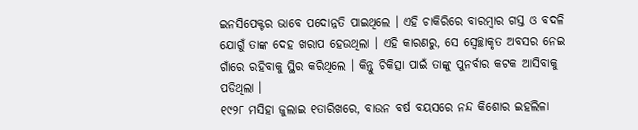ଇନସିପେକ୍ଟର ଭାବେ ପଦୋନ୍ନତି ପାଇଥିଲେ । ଏହି ଚାକିରିରେ ବାରମ୍ବାର ଗସ୍ତ ଓ ବଦଳି ଯୋଗୁଁ ତାଙ୍କ ଦେହ ଖରାପ ହେଉଥିଲା । ଏହି କାରଣରୁ, ସେ ସ୍ୱେଚ୍ଛାକୃତ ଅବସର ନେଇ ଗାଁରେ ରହିବାକୁ ସ୍ଥିର କରିଥିଲେ । କିନ୍ତୁ ଚିକିତ୍ସା ପାଇଁ ତାଙ୍କୁ ପୁନର୍ବାର କଟକ ଆସିବାକୁ ପଡିଥିଲା ।
୧୯୨୮ ମସିହା ଜୁଲାଇ ୧ତାରିଖରେ, ବାଉନ ବର୍ଷ ବୟସରେ ନନ୍ଦ କିଶୋର ଇହଲିଳା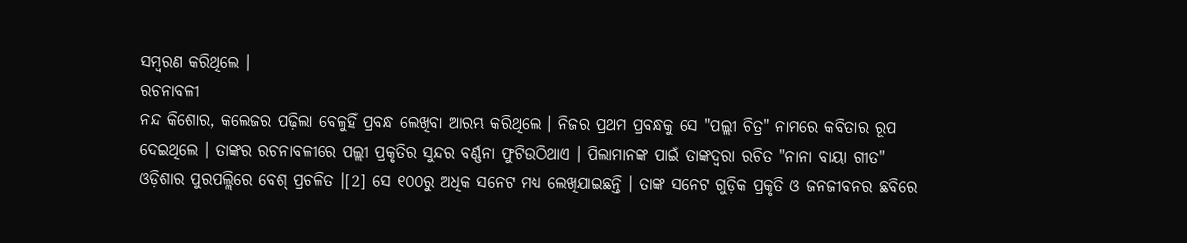ସମ୍ବରଣ କରିଥିଲେ ।
ରଚନାବଳୀ
ନନ୍ଦ କିଶୋର, କଲେଜର ପଢ଼ିଲା ବେଳୁହିଁ ପ୍ରବନ୍ଧ ଲେଖିବା ଆରମ୍ଭ କରିଥିଲେ । ନିଜର ପ୍ରଥମ ପ୍ରବନ୍ଧକୁ ସେ "ପଲ୍ଲୀ ଚିତ୍ର" ନାମରେ କବିତାର ରୂପ ଦେଇଥିଲେ । ତାଙ୍କର ରଚନାବଳୀରେ ପଲ୍ଲୀ ପ୍ରକୃତିର ସୁନ୍ଦର ବର୍ଣ୍ଣନା ଫୁଟିଉଠିଥାଏ । ପିଲାମାନଙ୍କ ପାଇଁ ତାଙ୍କଦ୍ୱରା ରଚିତ "ନାନା ବାୟା ଗୀତ" ଓଡ଼ିଶାର ପୁରପଲ୍ଲିରେ ବେଶ୍ ପ୍ରଚଳିତ ।[2] ସେ ୧୦୦ରୁ ଅଧିକ ସନେଟ ମଧ୍ୟ ଲେଖିଯାଇଛନ୍ତି । ତାଙ୍କ ସନେଟ ଗୁଡ଼ିକ ପ୍ରକୃତି ଓ ଜନଜୀବନର ଛବିରେ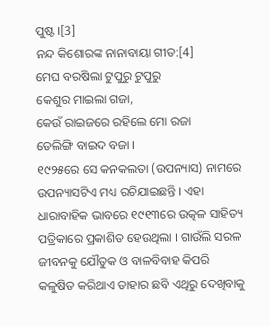ପୁଷ୍ଟ ।[3]
ନନ୍ଦ କିଶୋରଙ୍କ ନାନାବାୟା ଗୀତ:[4]
ମେଘ ବରଷିଲା ଟୁପୁରୁ ଟୁପୁରୁ
କେଶୁର ମାଇଲା ଗଜା,
କେଉଁ ରାଇଜରେ ରହିଲେ ମୋ ରଜା
ତେଲିଙ୍ଗି ବାଇଦ ବଜା ।
୧୯୨୫ରେ ସେ କନକଲତା (ଉପନ୍ୟାସ) ନାମରେ ଉପନ୍ୟାସଟିଏ ମଧ୍ୟ ରଚିଯାଇଛନ୍ତି । ଏହା ଧାରାବାହିକ ଭାବରେ ୧୯୧୩ରେ ଉତ୍କଳ ସାହିତ୍ୟ ପତ୍ରିକାରେ ପ୍ରକାଶିତ ହେଉଥିଲା । ଗାଉଁଲି ସରଳ ଜୀବନକୁ ଯୌତୁକ ଓ ବାଳବିବାହ କିପରି କଳୁଷିତ କରିଥାଏ ତାହାର ଛବି ଏଥିରୁ ଦେଖିବାକୁ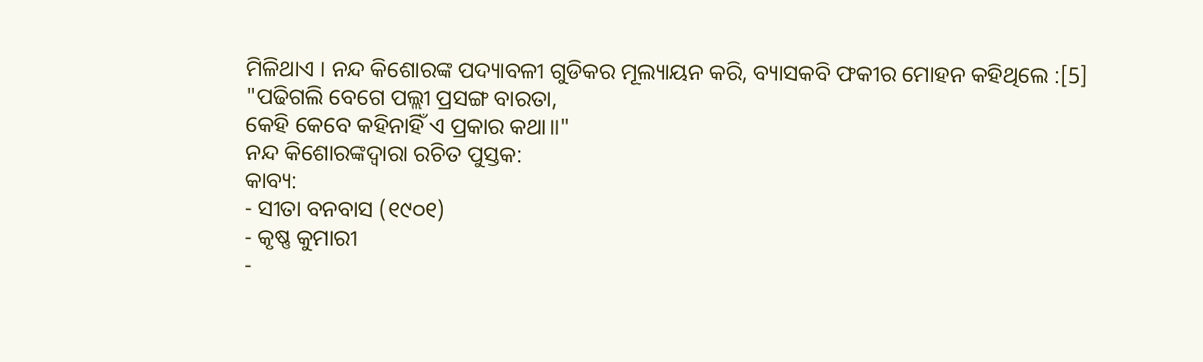ମିଳିଥାଏ । ନନ୍ଦ କିଶୋରଙ୍କ ପଦ୍ୟାବଳୀ ଗୁଡିକର ମୂଲ୍ୟାୟନ କରି, ବ୍ୟାସକବି ଫକୀର ମୋହନ କହିଥିଲେ :[5]
"ପଢିଗଲି ବେଗେ ପଲ୍ଲୀ ପ୍ରସଙ୍ଗ ବାରତା,
କେହି କେବେ କହିନାହିଁ ଏ ପ୍ରକାର କଥା॥"
ନନ୍ଦ କିଶୋରଙ୍କଦ୍ୱାରା ରଚିତ ପୁସ୍ତକ:
କାବ୍ୟ:
- ସୀତା ବନବାସ (୧୯୦୧)
- କୃଷ୍ଣ କୁମାରୀ
-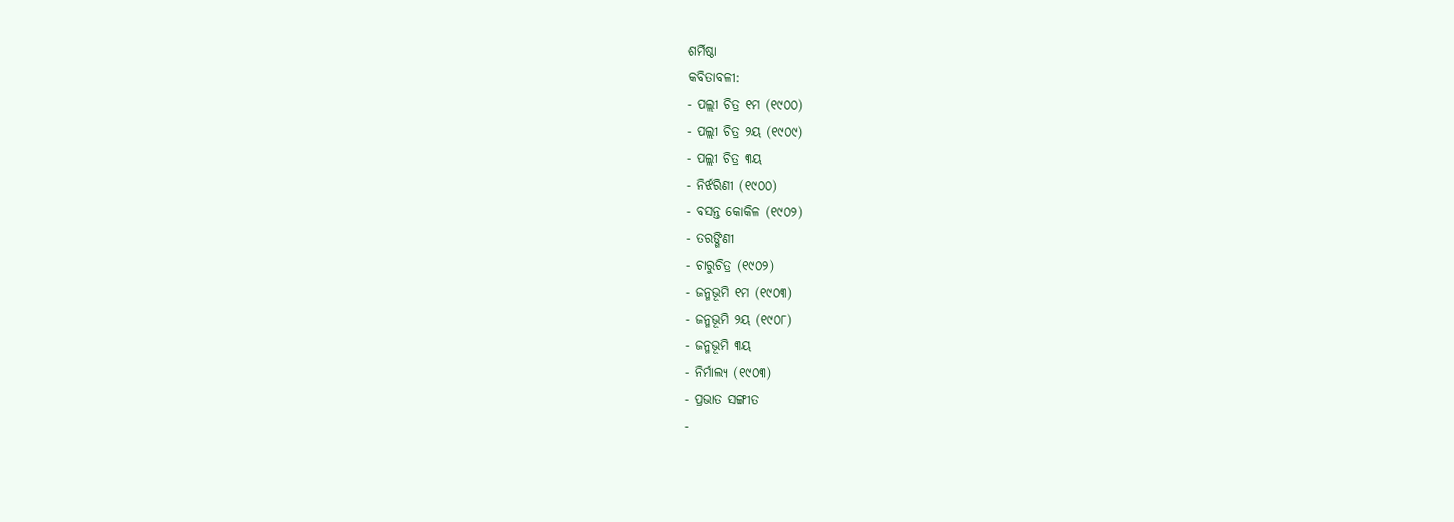ଶର୍ମିଷ୍ଠା
କବିତାବଳୀ:
- ପଲ୍ଲୀ ଚିତ୍ର ୧ମ (୧୯୦୦)
- ପଲ୍ଲୀ ଚିତ୍ର ୨ୟ (୧୯୦୯)
- ପଲ୍ଲୀ ଚିତ୍ର ୩ୟ
- ନିର୍ଝରିଣୀ (୧୯୦୦)
- ବସନ୍ତ କୋକିଳ (୧୯୦୨)
- ତରଙ୍ଗିଣୀ
- ଚାରୁଚିତ୍ର (୧୯୦୨)
- ଜନ୍ମଭୂମି ୧ମ (୧୯୦୩)
- ଜନ୍ମଭୂମି ୨ୟ (୧୯୦୮)
- ଜନ୍ମଭୂମି ୩ୟ
- ନିର୍ମାଲ୍ୟ (୧୯୦୩)
- ପ୍ରଭାତ ସଙ୍ଗୀତ
-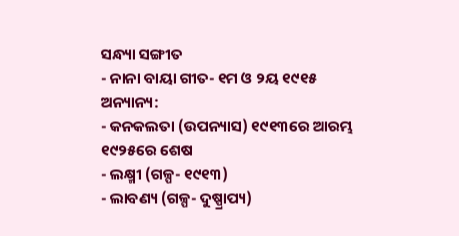ସନ୍ଧ୍ୟା ସଙ୍ଗୀତ
- ନାନା ବାୟା ଗୀତ- ୧ମ ଓ ୨ୟ ୧୯୧୫
ଅନ୍ୟାନ୍ୟ:
- କନକଲତା (ଉପନ୍ୟାସ) ୧୯୧୩ରେ ଆରମ୍ଭ ୧୯୨୫ରେ ଶେଷ
- ଲକ୍ଷ୍ମୀ (ଗଳ୍ପ- ୧୯୧୩)
- ଲାବଣ୍ୟ (ଗଳ୍ପ- ଦୁଷ୍ପ୍ରାପ୍ୟ)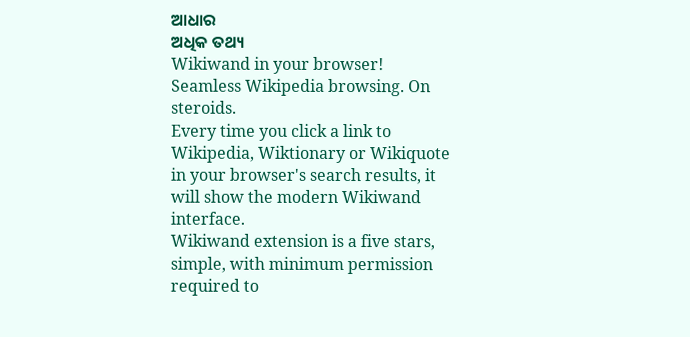ଆଧାର
ଅଧିକ ତଥ୍ୟ
Wikiwand in your browser!
Seamless Wikipedia browsing. On steroids.
Every time you click a link to Wikipedia, Wiktionary or Wikiquote in your browser's search results, it will show the modern Wikiwand interface.
Wikiwand extension is a five stars, simple, with minimum permission required to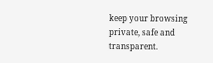keep your browsing private, safe and transparent.